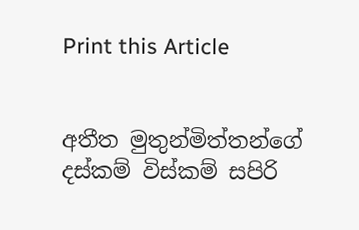Print this Article


අතීත මුතුන්මිත්තන්ගේ දස්කම් විස්කම් සපිරි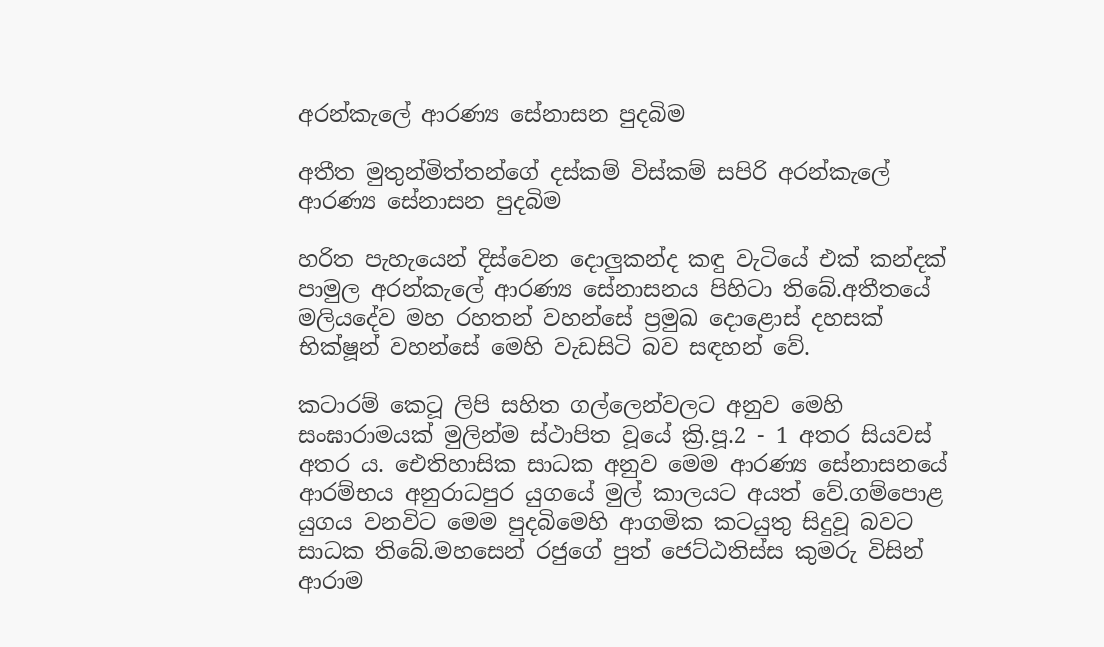අරන්කැලේ ආරණ්‍ය සේනාසන පුදබිම

අතීත මුතුන්මිත්තන්ගේ දස්කම් විස්කම් සපිරි අරන්කැලේ ආරණ්‍ය සේනාසන පුදබිම

හරිත පැහැයෙන් දිස්වෙන දොලුකන්ද කඳු වැටියේ එක් කන්දක් පාමුල අරන්කැලේ ආරණ්‍ය සේනාසනය පිහිටා තිබේ.අතීතයේ මලියදේව මහ රහතන් වහන්සේ ප්‍රමුඛ දොළොස් දහසක් භික්ෂූන් වහන්සේ මෙහි වැඩසිටි බව සඳහන්‍ වේ.

කටාරම් කෙටූ ලිපි සහිත ගල්ලෙන්වලට අනුව මෙහි සංඝාරාමයක් මුලින්ම ස්ථාපිත වූයේ ක්‍රි.පූ.2 - 1 අතර සියවස් අතර ය. ඓතිහාසික සාධක අනුව මෙම ආරණ්‍ය සේනාසනයේ ආරම්භය අනුරාධපුර යුගයේ මුල් කාලයට අයත් වේ.ගම්පොළ යුගය වනවිට මෙම පුදබිමෙහි ආගමික කටයුතු සිදුවූ බවට සාධක තිබේ.මහසෙන් රජුගේ පුත් ජෙට්ඨතිස්ස කුමරු විසින් ආරාම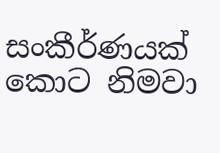සංකීර්ණයක් කොට නිමවා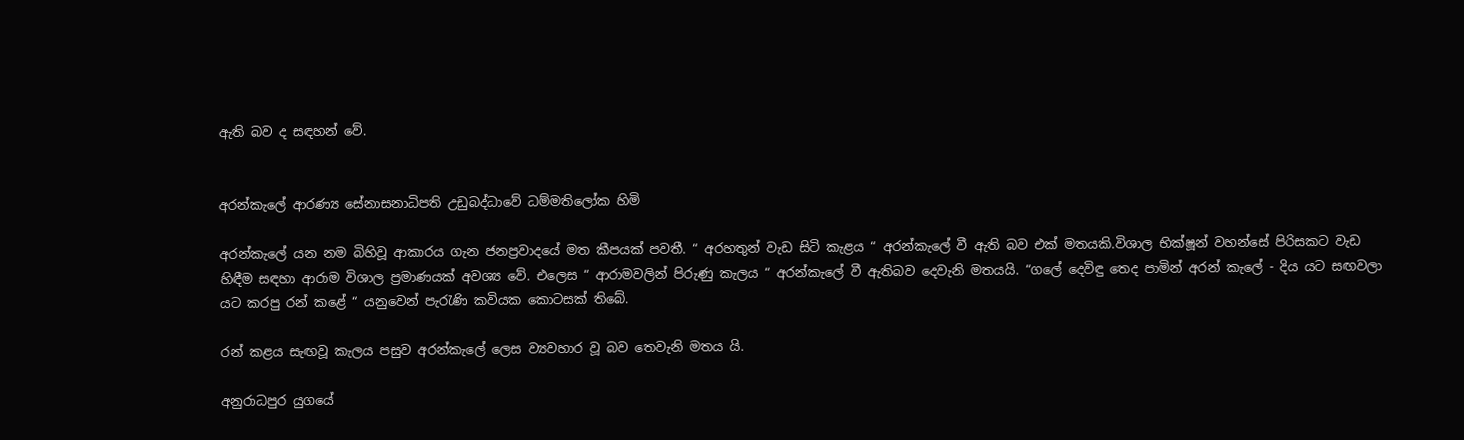ඇති බව ද සඳහන් වේ.


අරන්කැලේ ආරණ්‍ය සේනාසනාධිපති උඩුබද්ධාවේ ධම්මතිලෝක හිමි

අරන්කැලේ යන නම බිහිවූ ආකාරය ගැන ජනප්‍රවාදයේ මත කීපයක් පවතී. “ අරහතුන් වැඩ සිටි කැළය “ අරන්කැලේ වී ඇති බව එක් මතයකි.විශාල භික්ෂූන් වහන්සේ පිරිසකට වැඩ හිඳීම සඳහා ආරාම විශාල ප්‍රමාණයක් අවශ්‍ය වේ. එලෙස “ ආරාමවලින් පිරුණු කැලය “ අරන්කැලේ වී ඇතිබව දෙවැනි මතයයි. “ගලේ දෙවිඳු තෙද පාමින් අරන් කැලේ - දිය යට සඟවලා යට කරපු රන් කළේ “ යනුවෙන් පැරැණි කවියක කොටසක් තිබේ.

රන් කළය සැඟවූ කැලය පසුව අරන්කැලේ ලෙස ව්‍යවහාර වූ බව තෙවැනි මතය යි.

අනුරාධපුර යුගයේ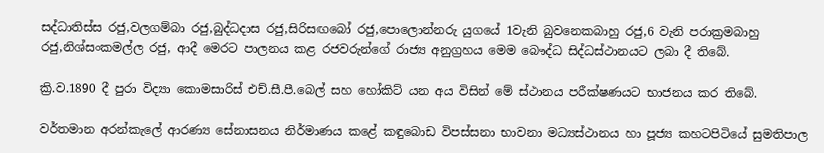සද්ධාතිස්ස රජු,වලගම්බා රජු,බුද්ධදාස රජු,සිරිසඟබෝ රජු,පොලොන්නරු යුගයේ 1වැනි බුවනෙකබාහු රජු,6 වැනි පරාක්‍රමබාහු රජු,නිශ්සංකමල්ල රජු, ආදී මෙරට පාලනය කළ රජවරුන්ගේ රාජ්‍ය අනුග්‍රහය මෙම බෞද්ධ සිද්ධස්ථානයට ලබා දී තිබේ.

ක්‍රි.ව.1890 දී පුරා විද්‍යා කොමසාරිස් එච්.සී.පී.බෙල් සහ හෝකිට් යන අය විසින් මේ ස්ථානය පරීක්ෂණයට භාජනය කර තිබේ.

වර්තමාන අරන්කැලේ ආරණ්‍ය සේනාසනය නිර්මාණය කළේ කඳුබොඩ විපස්සනා භාවනා මධ්‍යස්ථානය හා පූජ්‍ය කහටපිටියේ සුමතිපාල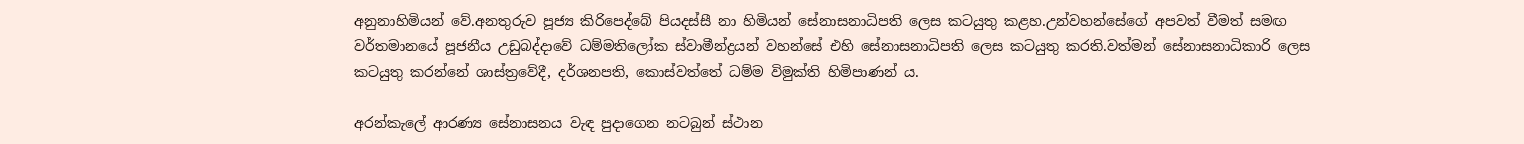අනුනාහිමියන් වේ.අනතුරුව පූජ්‍ය කිරිපෙද්බේ පියදස්සී නා හිමියන් සේනාසනාධිපති ලෙස කටයුතු කළහ.උන්වහන්සේගේ අපවත් වීමත් සමඟ වර්තමානයේ පූජනීය උඩුබද්දාවේ ධම්මතිලෝක ස්වාමීන්ද්‍රයන් වහන්සේ එහි සේනාසනාධිපති ලෙස කටයුතු කරති.වත්මන් සේනාසනාධිකාරි ලෙස කටයුතු කරන්නේ ශාස්ත්‍රවේදී, දර්ශනපති, කොස්වත්තේ ධම්ම විමුක්ති හිමිපාණන් ය.

අරන්කැලේ ආරණ්‍ය සේනාසනය වැඳ පුදාගෙන නටබුන් ස්ථාන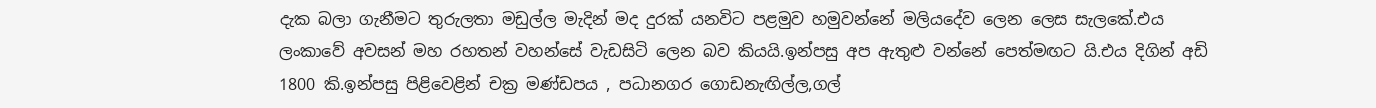දැක බලා ගැනීමට තුරුලතා මඩුල්ල මැදින් මද දුරක් යනවිට පළමුව හමුවන්නේ මලියදේව ලෙන ලෙස සැලකේ.එය ලංකාවේ අවසන් මහ රහතන් වහන්සේ වැඩසිටි ලෙන බව කියයි.ඉන්පසු අප ඇතුළු වන්නේ පෙත්මඟට යි.එය දිගින් අඩි 1800 කි.ඉන්පසු පිළිවෙළින් චක්‍ර මණ්ඩපය , පධානගර ගොඩනැඟිල්ල,ගල්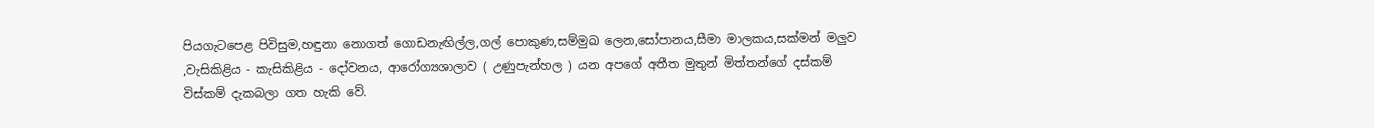පියගැටපෙළ පිවිසුම,හඳුනා නොගත් ගොඩනැඟිල්ල,ගල් පොකුණ,සම්මුඛ ලෙන,සෝපානය,සීමා මාලකය,සක්මන් මලුව ,වැසිකිළිය - කැසිකිළිය - දෝවනය, ආරෝග්‍යශාලාව ( උණුපැන්හල ) යන අපගේ අතීත මුතුන් මිත්තන්ගේ දස්කම් විස්කම් දැකබලා ගත හැකි වේ.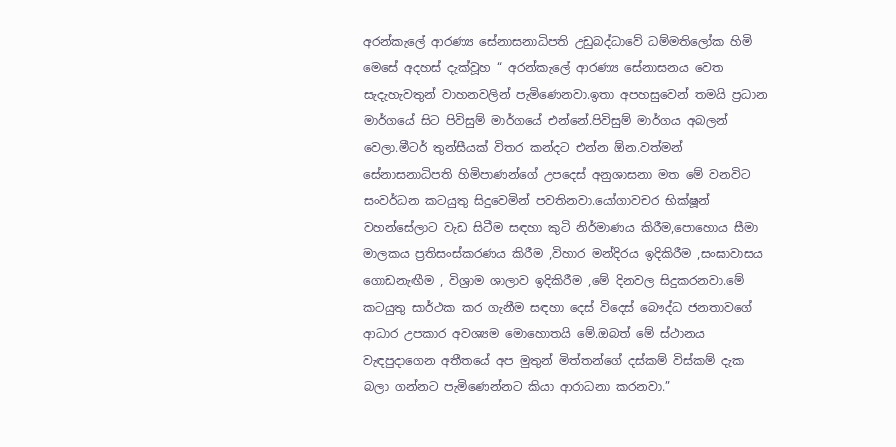අරන්කැලේ ආරණ්‍ය සේනාසනාධිපති උඩුබද්ධාවේ ධම්මතිලෝක හිමි මෙසේ අදහස් දැක්වූහ “ අරන්කැලේ ආරණ්‍ය සේනාසනය වෙත සැදැහැවතුන් වාහනවලින් පැමිණෙනවා.ඉතා අපහසුවෙන් තමයි ප්‍රධාන මාර්ගයේ සිට පිවිසුම් මාර්ගයේ එන්නේ.පිවිසුම් මාර්ගය අබලන් වෙලා.මීටර් තුන්සීයක් විතර කන්දට එන්න ඕන.වත්මන් සේනාසනාධිපති හිමිපාණන්ගේ උපදෙස් අනුශාසනා මත මේ වනවිට සංවර්ධන කටයුතු සිදුවෙමින් පවතිනවා.යෝගාවචර භික්ෂූන් වහන්සේලාට වැඩ සිටීම සඳහා කුටි නිර්මාණය කිරීම,පොහොය සීමා මාලකය ප්‍රතිසංස්කරණය කිරීම ,විහාර මන්දිරය ඉදිකිරීම ,සංඝාවාසය ගොඩනැඟීම , විශ්‍රාම ශාලාව ඉදිකිරීම ,මේ දිනවල සිදුකරනවා.මේ කටයුතු සාර්ථක කර ගැනීම සඳහා දෙස් විදෙස් බෞද්ධ ජනතාවගේ ආධාර උපකාර අවශ්‍යම මොහොතයි මේ.ඔබත් මේ ස්ථානය වැඳපුදාගෙන අතීතයේ අප මුතුන් මිත්තන්ගේ දස්කම් විස්කම් දැක බලා ගන්නට පැමිණෙන්නට කියා ආරාධනා කරනවා.”